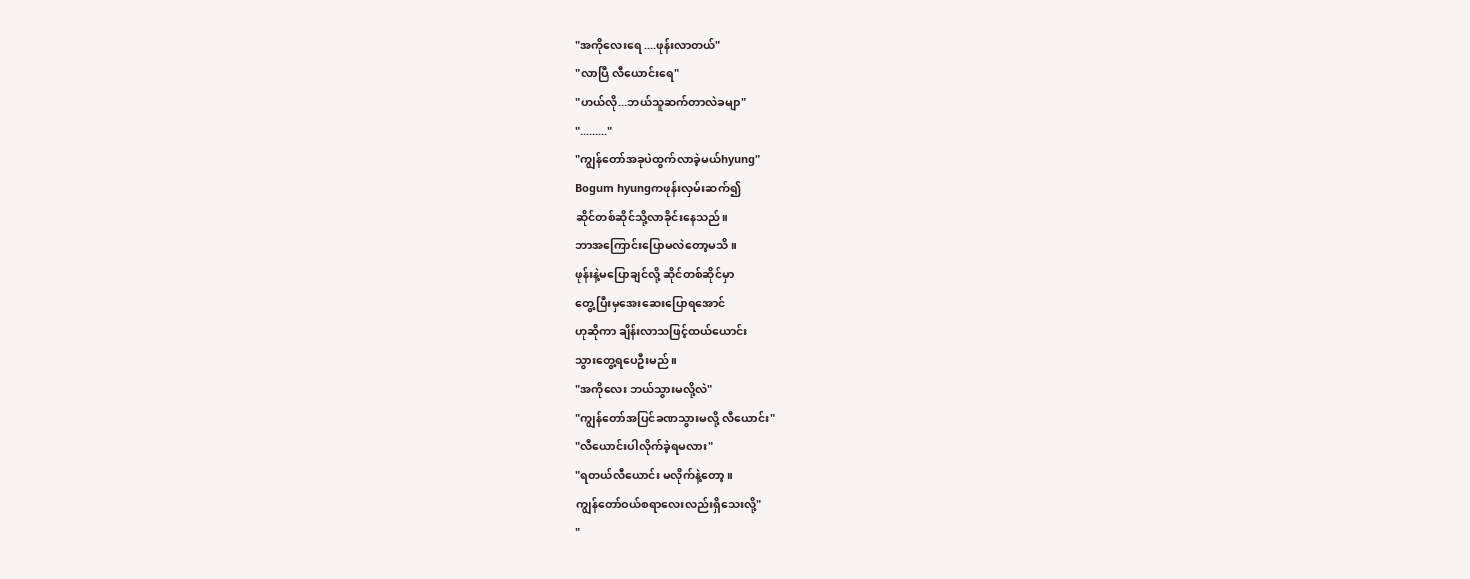"အကိုလေးရေ ....ဖုန်းလာတယ်"
"လာပြီ လီယောင်းရေ"
"ဟယ်လို...ဘယ်သူဆက်တာလဲခမျာ"
"........."
"ကျွန်တော်အခုပဲထွက်လာခဲ့မယ်hyung"
Bogum hyungကဖုန်းလှမ်းဆက်၍
ဆိုင်တစ်ဆိုင်သို့လာခိုင်းနေသည်။
ဘာအကြောင်းပြောမလဲတော့မသိ။
ဖုန်းနဲ့မပြောချင်လို့ ဆိုင်တစ်ဆိုင်မှာ
တွေ့ပြီးမှအေးဆေးပြောရအောင်
ဟုဆိုကာ ချိန်းလာသဖြင့်ထယ်ယောင်း
သွားတွေ့ရပေဦးမည်။
"အကိုလေး ဘယ်သွားမလို့လဲ"
"ကျွန်တော်အပြင်ခဏသွားမလို့ လီယောင်း"
"လီယောင်းပါလိုက်ခဲ့ရမလား"
"ရတယ်လီယောင်း မလိုက်နဲ့တော့။
ကျွန်တော်ဝယ်စရာလေးလည်းရှိသေးလို့"
"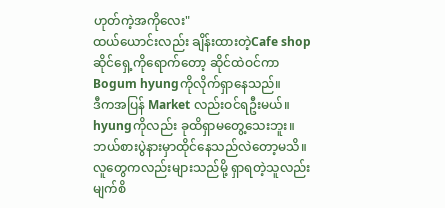ဟုတ်ကဲ့အကိုလေး"
ထယ်ယောင်းလည်း ချိန်းထားတဲ့Cafe shop
ဆိုင်ရှေ့ကိုရောက်တော့ ဆိုင်ထဲဝင်ကာ
Bogum hyungကိုလိုက်ရှာနေသည်။
ဒီကအပြန် Market လည်းဝင်ရဦးမယ်။
hyungကိုလည်း ခုထိရှာမတွေ့သေးဘူး။
ဘယ်စားပွဲနားမှာထိုင်နေသည်လဲတော့မသိ။
လူတွေကလည်းများသည်မို့ ရှာရတဲ့သူလည်း
မျက်စိ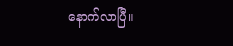နောက်လာပြီ။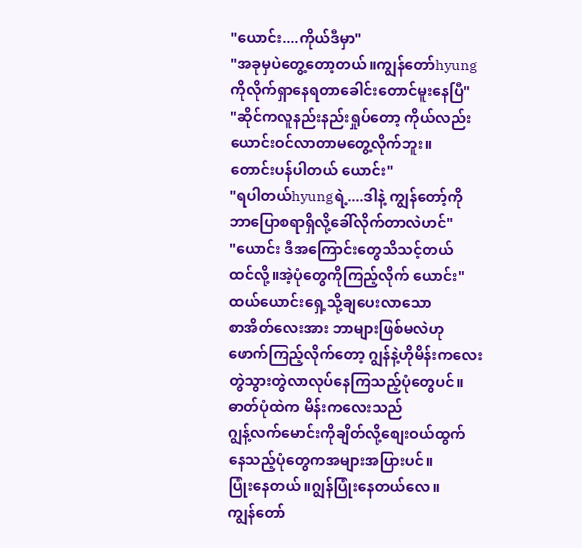"ယောင်း....ကိုယ်ဒီမှာ"
"အခုမှပဲတွေ့တော့တယ်။ကျွန်တော်hyung
ကိုလိုက်ရှာနေရတာခေါင်းတောင်မူးနေပြီ"
"ဆိုင်ကလူနည်းနည်းရှုပ်တော့ ကိုယ်လည်း
ယောင်းဝင်လာတာမတွေ့လိုက်ဘူး။
တောင်းပန်ပါတယ် ယောင်း"
"ရပါတယ်hyungရဲ့....ဒါနဲ့ ကျွန်တော့်ကို
ဘာပြောစရာရှိလို့ခေါ်လိုက်တာလဲဟင်"
"ယောင်း ဒီအကြောင်းတွေသိသင့်တယ်
ထင်လို့။အဲ့ပုံတွေကိုကြည့်လိုက် ယောင်း"
ထယ်ယောင်းရှေ့သို့ချပေးလာသော
စာအိတ်လေးအား ဘာများဖြစ်မလဲဟု
ဖောက်ကြည့်လိုက်တော့ ဂျွန်နဲ့ဟိုမိန်းကလေး
တွဲသွားတွဲလာလုပ်နေကြသည့်ပုံတွေပင်။
ဓာတ်ပုံထဲက မိန်းကလေးသည်
ဂျွန့်လက်မောင်းကိုချိတ်လို့စျေးဝယ်ထွက်
နေသည့်ပုံတွေကအများအပြားပင်။
ပြုံးနေတယ်။ဂျွန်ပြုံးနေတယ်လေ။
ကျွန်တော်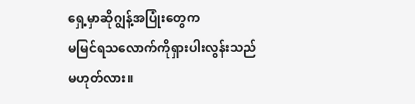ရှေ့မှာဆိုဂျွန့်အပြုံးတွေက
မမြင်ရသလောက်ကိုရှားပါးလွန်းသည်
မဟုတ်လား။